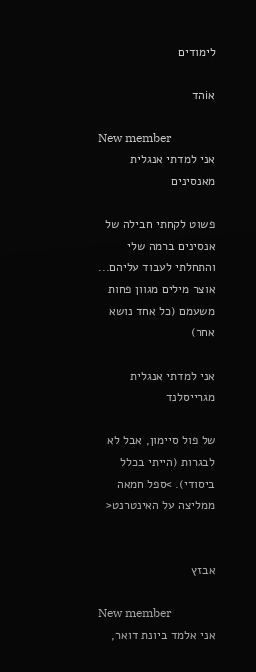לימודים

אiהד

New member
אני למדתי אנגלית מאנסינים

פשוט לקחתי חבילה של אנסינים ברמה שלי והתחלתי לעבוד עליהם... אוצר מילים מגוון פחות משעמם (כל אחד נושא אחר)

אני למדתי אנגלית מגרייסלנד

של פול סיימון, אבל לא לבגרות (הייתי בכלל ביסודי). >ספל חמאה ממליצה על האינטרנט<


אבזץ

New member
אני אלמד ביונת דואר,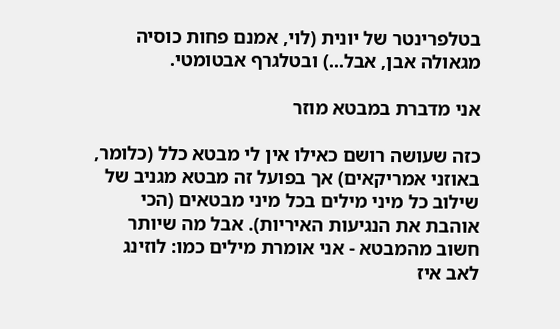בטלפרינטר של יונית (לוי, אמנם פחות כוסיה מגאולה אבן, אבל...) ובטלגרף אבטומטי.

אני מדברת במבטא מוזר

כזה שעושה רושם כאילו אין לי מבטא כלל (כלומר, באוזני אמריקאים) אך בפועל זה מבטא מגניב של שילוב כל מיני מילים בכל מיני מבטאים (הכי אוהבת את הנגיעות האיריות). אבל מה שיותר חשוב מהמבטא - אני אומרת מילים כמו: לוזינג לאב איז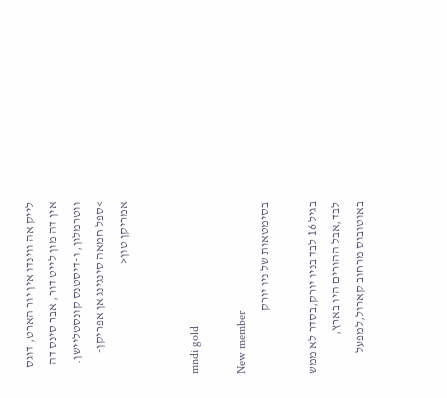לייק אה ווינדו אין יור הארט, דוגס אין דה מון לייט דור, אבר סינס דה ווטרמלון, ו-דיסטנס קונסטליישן. >ספל חמאה סינגינג אן אפריקן-אמריקן טון<


mndi gold

New member
בסימטאות של ניו יורק

בגיל 16 לבד בניו יורק,בסדר לא ממש לבד,אבל ההורים היו בארץ, באוטובוס מרחוב קארול,למפעל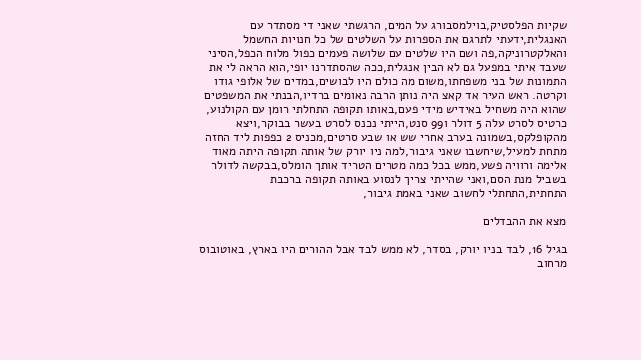שקיות הפלסטיק,בוילמסבורג על המים, הרגשתי שאני די מסתדר עם האנגלית,ידעתי לתרגם את הספרות על השלטים של כל חנויות החשמל והאלקטרוניקה,פה ושם היו שלטים עם שלושה פעמים כפול מלוח הכפל,הסיני שעבד איתי במפעל גם לא הבין אנגלית,ככה שהסתדרנו יופי,הוא הראה לי את התמונות של בני משפחתו,משום מה כולם היו לבושים,במדים של אלופי גודו וקרטה. ראש העיר אד קאצ היה נותן הרבה נאומים ברדיו,הבנתי את המשפטים שהוא היה משחיל באידיש מידי פעם,באותו תקופה התחלתי רומן עם הקולנוע, כרטיס לסרט עלה 5 דולר ו99 סנט,הייתי נכנס לסרט בעשר בבוקר,ויצא מהקופלקס,בשמונה בערב אחרי שש או שבע סרטים,מכניס 2 כפפות ליד החזה מתחת למעיל,שיחשבו שאני גיבור,למה ניו יורק של אותה תקופה היתה מאוד אלימה ורוויה פשע,ממש בכל כמה מטרים הטריד אותך הומלס,בבקשה לדולר בשביל מנת הסם,ואני שהייתי צריך לנסוע באותה תקופה ברכבת התחתית,התחתלי לחשוב שאני באמת גיבור,

מצא את ההבדלים

בגיל 16, לבד בניו יורק, בסדר, לא ממש לבד אבל ההורים היו בארץ, באוטובוס מרחוב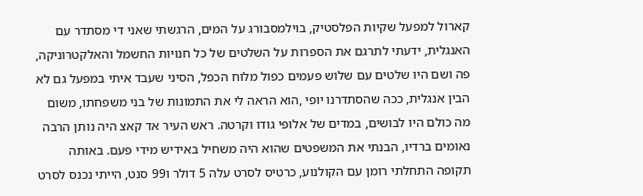קארול למפעל שקיות הפלסטיק, בוילמסבורג על המים, הרגשתי שאני די מסתדר עם האנגלית, ידעתי לתרגם את הספרות על השלטים של כל חנויות החשמל והאלקטרוניקה, פה ושם היו שלטים עם שלוש פעמים כפול מלוח הכפל, הסיני שעבד איתי במפעל גם לא הבין אנגלית, ככה שהסתדרנו יופי ,הוא הראה לי את התמונות של בני משפחתו, משום מה כולם היו לבושים, במדים של אלופי גודו וקרטה. ראש העיר אד קאצ היה נותן הרבה נאומים ברדיו, הבנתי את המשפטים שהוא היה משחיל באידיש מידי פעם. באותה תקופה התחלתי רומן עם הקולנוע, כרטיס לסרט עלה 5 דולר ו99 סנט, הייתי נכנס לסרט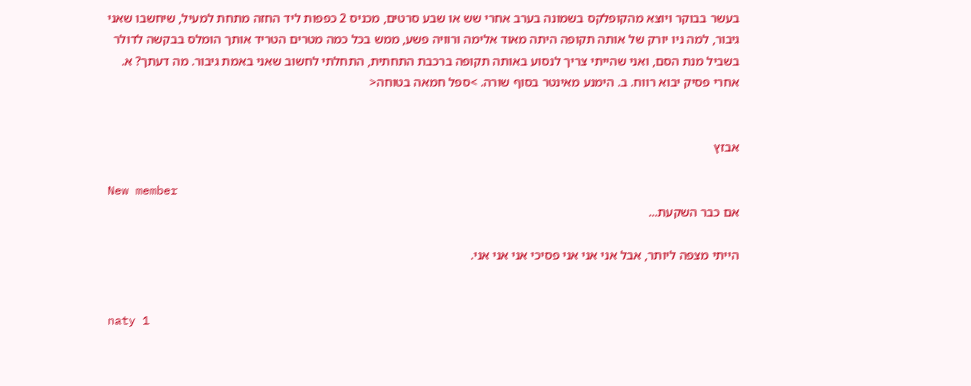בעשר בבוקר ויוצא מהקופלקס בשמונה בערב אחרי שש או שבע סרטים, מכניס 2 כפפות ליד החזה מתחת למעיל, שיחשבו שאני גיבור, למה ניו יורק של אותה תקופה היתה מאוד אלימה ורוויה פשע, ממש בכל כמה מטרים הטריד אותך הומלס בבקשה לדולר בשביל מנת הסם, ואני שהייתי צריך לנסוע באותה תקופה ברכבת התחתית, התחלתי לחשוב שאני באמת גיבור. מה דעתך? א. אחרי פסיק יבוא רווח. ב. הימנע מאינטר בסוף שורה. >ספל חמאה בטוחה<


אבזץ

New member
אם כבר השקעת...

הייתי מצפה ליותר, אבל אני אני אני פסיכי אני אני אני.


naty 1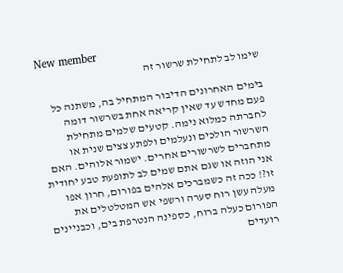New member
שימו לב לתחילת שרשור זה

בימים האחרונים הדיבור המתחיל בה, משתנה כל פעם מחדש עד שאין קריאה אחת בשרשור דומה לחברתה כמלוא נימה. קטעים שלמים מתחילת השרשור הולכים ונעלמים ולפתע צצים שנית או מתחברים לשרשורים אחרים. ישמור אלוהים. האם אני הוזה או שגם אתם שמים לב לתופעת טבע יחודית זו?! ככה זה כשמברכים אלהים בפורום, חרון אפו מעלה עשן רוח סערה ורשפי אש המטלטלים את הפורום כעלה ברוח, כספינה הנטרפת בים, וכבניינים רועדים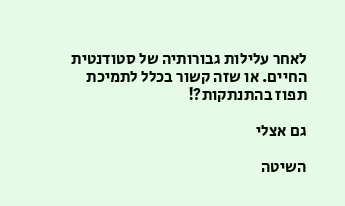לאחר עלילות גבורותיה של סטודנטית החיים. או שזה קשור בכלל לתמיכת תפוז בהתנתקות?!

גם אצלי

השיטה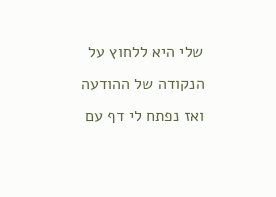שלי היא ללחוץ על הנקודה של ההודעה ואז נפתח לי דף עם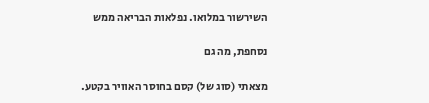השירשור במלואו. נפלאות הבריאה ממש

נסחפת, מה גם

מצאתי (סוג של) קסם בחוסר האוויר בקטע.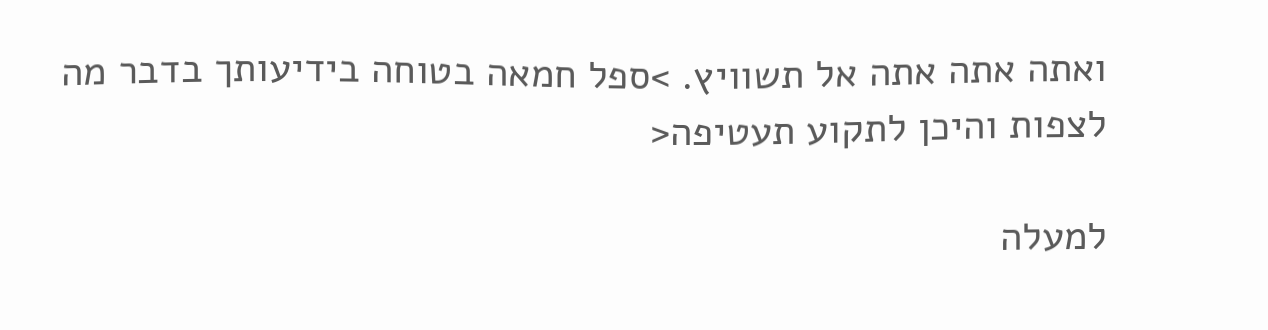ואתה אתה אתה אל תשוויץ. >ספל חמאה בטוחה בידיעותך בדבר מה לצפות והיכן לתקוע תעטיפה<

למעלה